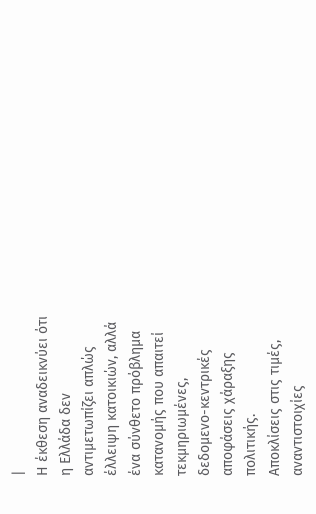|
Η έκθεση αναδεικνύει ότι
η Ελλάδα δεν
αντιμετωπίζει απλώς
έλλειψη κατοικιών, αλλά
ένα σύνθετο πρόβλημα
κατανομής που απαιτεί
τεκμηριωμένες,
δεδομενο-κεντρικές
αποφάσεις χάραξης
πολιτικής.
Αποκλίσεις στις τιμές,
αναντιστοιχίες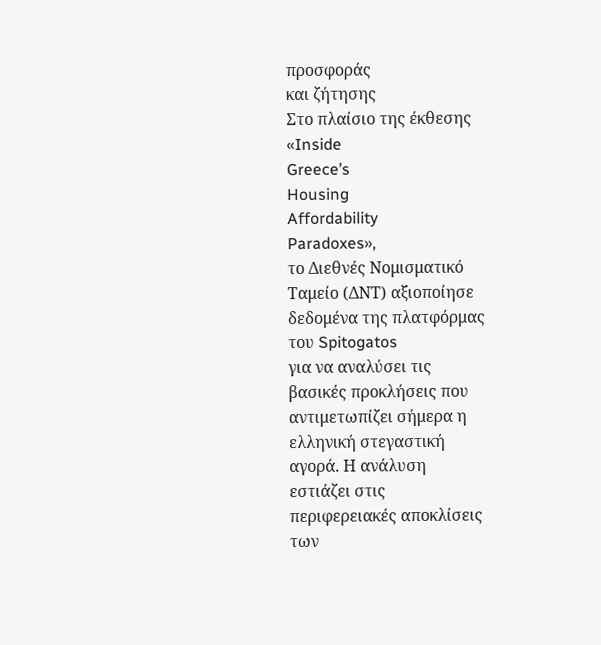προσφοράς
και ζήτησης
Στο πλαίσιο της έκθεσης
«Inside
Greece’s
Housing
Affordability
Paradoxes»,
το Διεθνές Νομισματικό
Ταμείο (ΔΝΤ) αξιοποίησε
δεδομένα της πλατφόρμας
του Spitogatos
για να αναλύσει τις
βασικές προκλήσεις που
αντιμετωπίζει σήμερα η
ελληνική στεγαστική
αγορά. Η ανάλυση
εστιάζει στις
περιφερειακές αποκλίσεις
των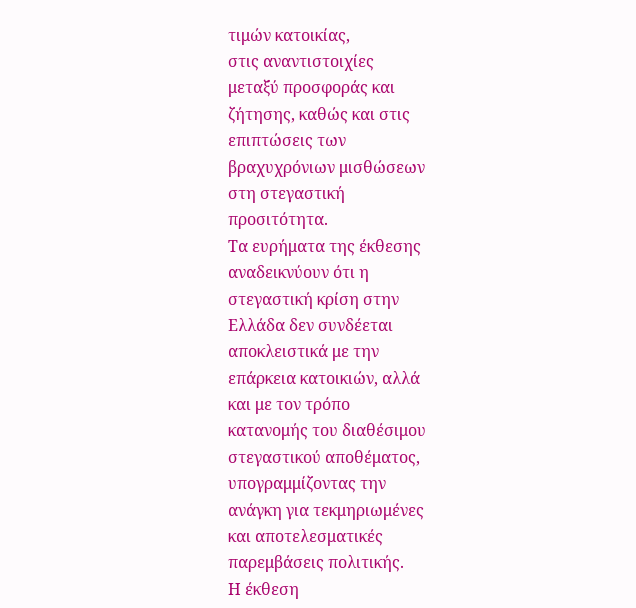τιμών κατοικίας,
στις αναντιστοιχίες
μεταξύ προσφοράς και
ζήτησης, καθώς και στις
επιπτώσεις των
βραχυχρόνιων μισθώσεων
στη στεγαστική
προσιτότητα.
Τα ευρήματα της έκθεσης
αναδεικνύουν ότι η
στεγαστική κρίση στην
Ελλάδα δεν συνδέεται
αποκλειστικά με την
επάρκεια κατοικιών, αλλά
και με τον τρόπο
κατανομής του διαθέσιμου
στεγαστικού αποθέματος,
υπογραμμίζοντας την
ανάγκη για τεκμηριωμένες
και αποτελεσματικές
παρεμβάσεις πολιτικής.
Η έκθεση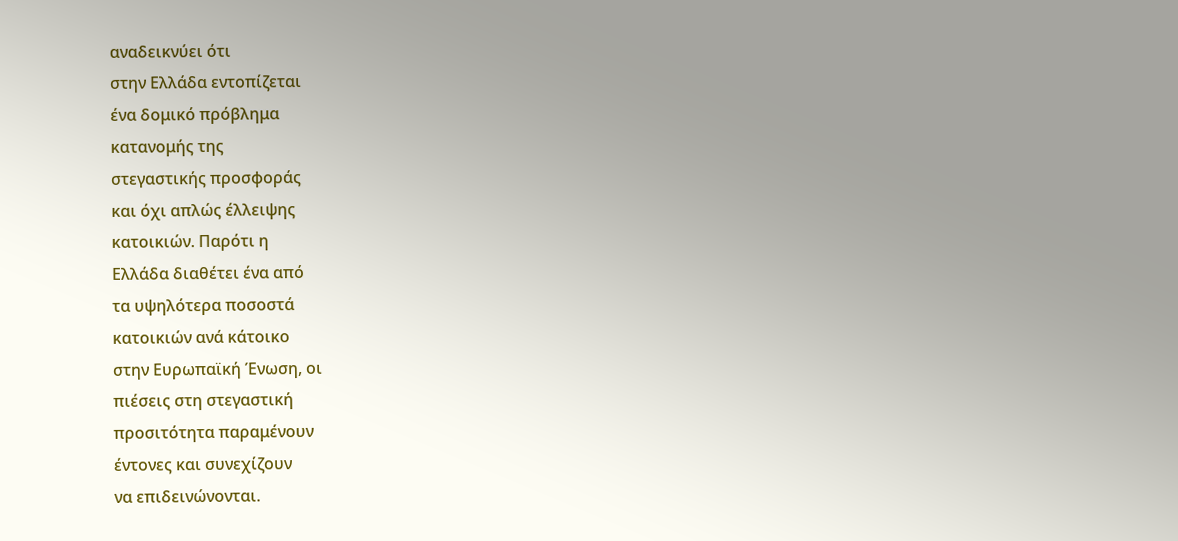αναδεικνύει ότι
στην Ελλάδα εντοπίζεται
ένα δομικό πρόβλημα
κατανομής της
στεγαστικής προσφοράς
και όχι απλώς έλλειψης
κατοικιών. Παρότι η
Ελλάδα διαθέτει ένα από
τα υψηλότερα ποσοστά
κατοικιών ανά κάτοικο
στην Ευρωπαϊκή Ένωση, οι
πιέσεις στη στεγαστική
προσιτότητα παραμένουν
έντονες και συνεχίζουν
να επιδεινώνονται.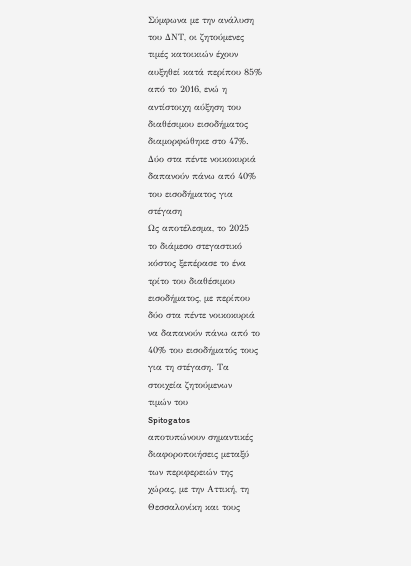Σύμφωνα με την ανάλυση
του ΔΝΤ, οι ζητούμενες
τιμές κατοικιών έχουν
αυξηθεί κατά περίπου 85%
από το 2016, ενώ η
αντίστοιχη αύξηση του
διαθέσιμου εισοδήματος
διαμορφώθηκε στο 47%.
Δύο στα πέντε νοικοκυριά
δαπανούν πάνω από 40%
του εισοδήματος για
στέγαση
Ως αποτέλεσμα, το 2025
το διάμεσο στεγαστικό
κόστος ξεπέρασε το ένα
τρίτο του διαθέσιμου
εισοδήματος, με περίπου
δύο στα πέντε νοικοκυριά
να δαπανούν πάνω από το
40% του εισοδήματός τους
για τη στέγαση. Τα
στοιχεία ζητούμενων
τιμών του
Spitogatos
αποτυπώνουν σημαντικές
διαφοροποιήσεις μεταξύ
των περιφερειών της
χώρας, με την Αττική, τη
Θεσσαλονίκη και τους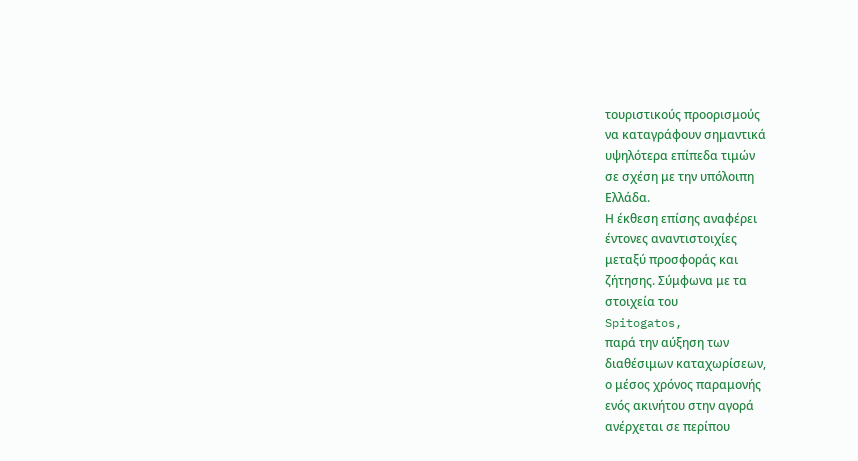τουριστικούς προορισμούς
να καταγράφουν σημαντικά
υψηλότερα επίπεδα τιμών
σε σχέση με την υπόλοιπη
Ελλάδα.
Η έκθεση επίσης αναφέρει
έντονες αναντιστοιχίες
μεταξύ προσφοράς και
ζήτησης. Σύμφωνα με τα
στοιχεία του
Spitogatos,
παρά την αύξηση των
διαθέσιμων καταχωρίσεων,
ο μέσος χρόνος παραμονής
ενός ακινήτου στην αγορά
ανέρχεται σε περίπου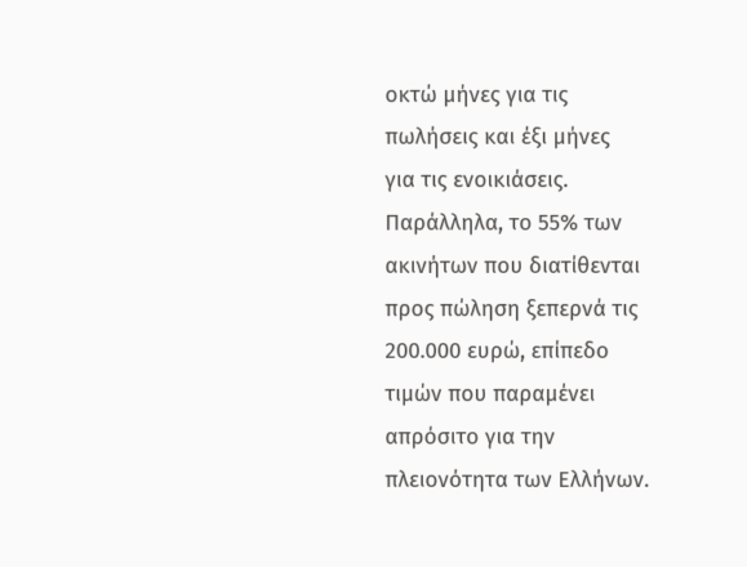οκτώ μήνες για τις
πωλήσεις και έξι μήνες
για τις ενοικιάσεις.
Παράλληλα, το 55% των
ακινήτων που διατίθενται
προς πώληση ξεπερνά τις
200.000 ευρώ, επίπεδο
τιμών που παραμένει
απρόσιτο για την
πλειονότητα των Ελλήνων.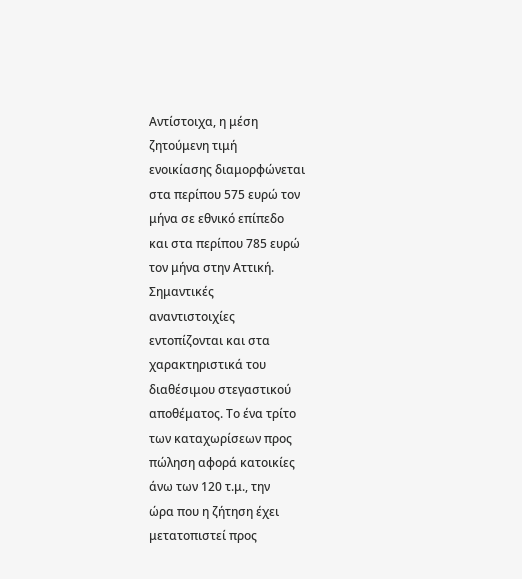Αντίστοιχα, η μέση
ζητούμενη τιμή
ενοικίασης διαμορφώνεται
στα περίπου 575 ευρώ τον
μήνα σε εθνικό επίπεδο
και στα περίπου 785 ευρώ
τον μήνα στην Αττική.
Σημαντικές
αναντιστοιχίες
εντοπίζονται και στα
χαρακτηριστικά του
διαθέσιμου στεγαστικού
αποθέματος. Το ένα τρίτο
των καταχωρίσεων προς
πώληση αφορά κατοικίες
άνω των 120 τ.μ., την
ώρα που η ζήτηση έχει
μετατοπιστεί προς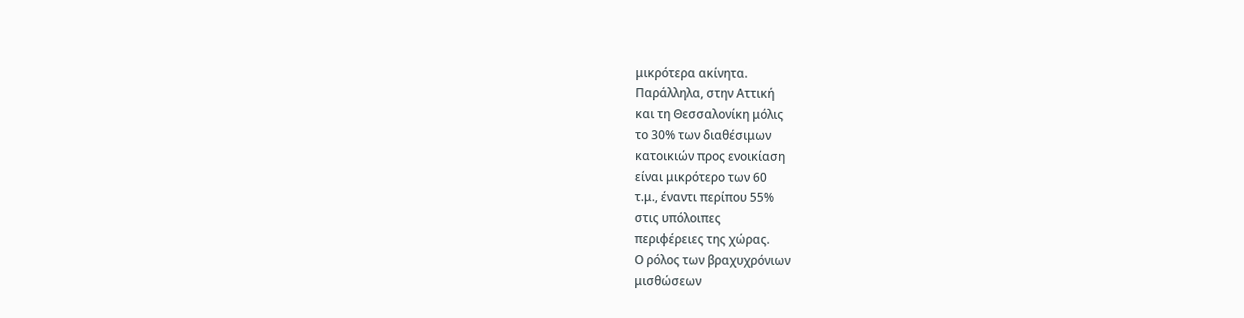μικρότερα ακίνητα.
Παράλληλα, στην Αττική
και τη Θεσσαλονίκη μόλις
το 30% των διαθέσιμων
κατοικιών προς ενοικίαση
είναι μικρότερο των 60
τ.μ., έναντι περίπου 55%
στις υπόλοιπες
περιφέρειες της χώρας.
Ο ρόλος των βραχυχρόνιων
μισθώσεων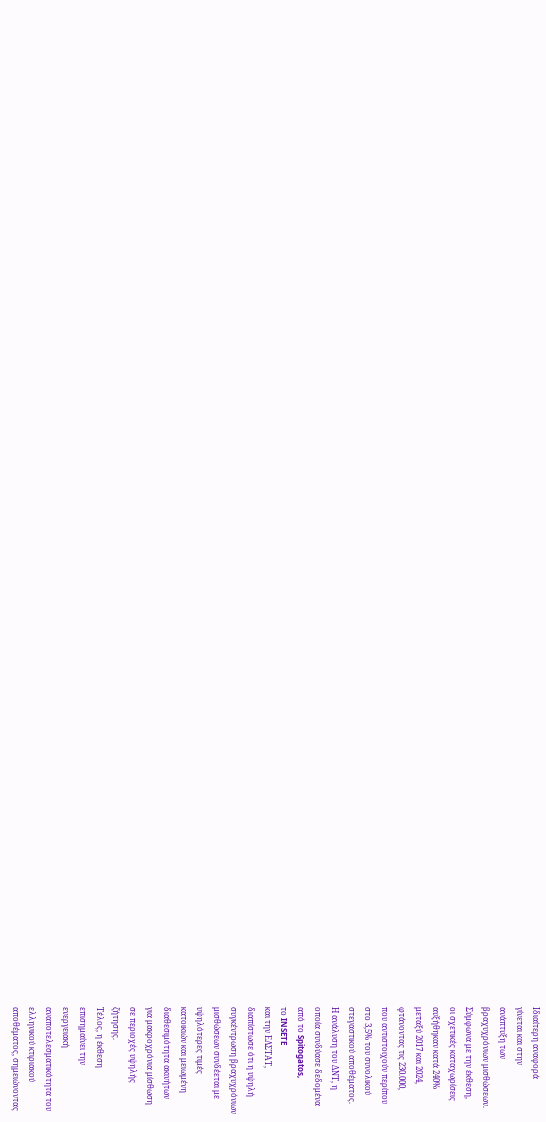Ιδιαίτερη αναφορά
γίνεται και στην
ανάπτυξη των
βραχυχρόνιων μισθώσεων.
Σύμφωνα με την έκθεση,
οι σχετικές καταχωρίσεις
αυξήθηκαν κατά 240%
μεταξύ 2017 και 2024,
φτάνοντας τις 230.000,
που αντιστοιχούν περίπου
στο 3,5% του συνολικού
στεγαστικού αποθέματος.
Η ανάλυση του ΔΝΤ, η
οποία συνδύασε δεδομένα
από το Spitogatos,
το INSETE
και την ΕΛΣΤΑΤ,
διαπίστωσε ότι η υψηλή
συγκέντρωση βραχυχρόνιων
μισθώσεων συνδέεται με
υψηλότερες τιμές
κατοικιών και μειωμένη
διαθεσιμότητα ακινήτων
για μακροχρόνια μίσθωση
σε περιοχές υψηλής
ζήτησης.
Τέλος, η έκθεση
επισημαίνει την
ενεργειακή
αναποτελεσματικότητα του
ελληνικού κτιριακού
αποθέματος, σημειώνοντας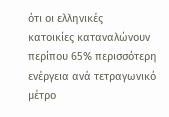ότι οι ελληνικές
κατοικίες καταναλώνουν
περίπου 65% περισσότερη
ενέργεια ανά τετραγωνικό
μέτρο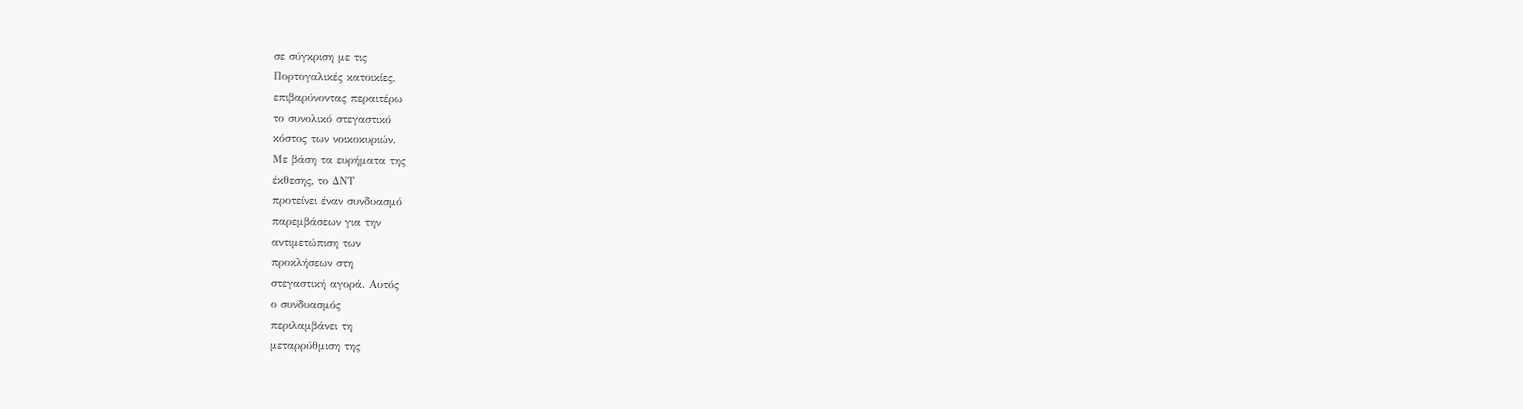σε σύγκριση με τις
Πορτογαλικές κατοικίες,
επιβαρύνοντας περαιτέρω
το συνολικό στεγαστικό
κόστος των νοικοκυριών.
Με βάση τα ευρήματα της
έκθεσης, το ΔΝΤ
προτείνει έναν συνδυασμό
παρεμβάσεων για την
αντιμετώπιση των
προκλήσεων στη
στεγαστική αγορά. Αυτός
ο συνδυασμός
περιλαμβάνει τη
μεταρρύθμιση της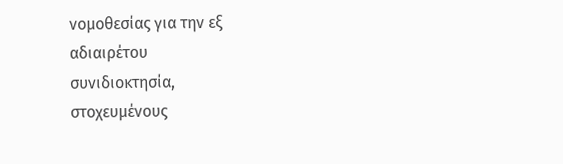νομοθεσίας για την εξ
αδιαιρέτου
συνιδιοκτησία,
στοχευμένους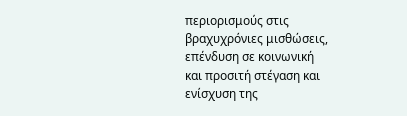περιορισμούς στις
βραχυχρόνιες μισθώσεις,
επένδυση σε κοινωνική
και προσιτή στέγαση και
ενίσχυση της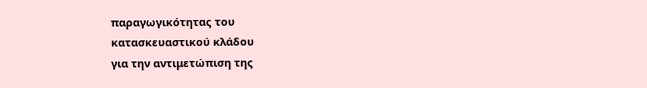παραγωγικότητας του
κατασκευαστικού κλάδου
για την αντιμετώπιση της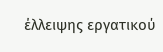έλλειψης εργατικού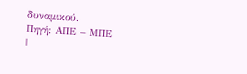δυναμικού.
Πηγή: ΑΠΕ – ΜΠΕ
|